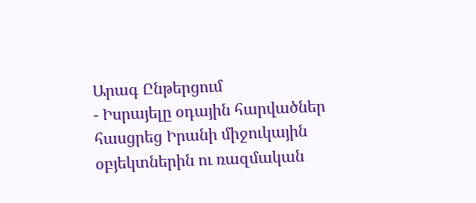Արագ Ընթերցում
- Իսրայելը օդային հարվածներ հասցրեց Իրանի միջուկային օբյեկտներին ու ռազմական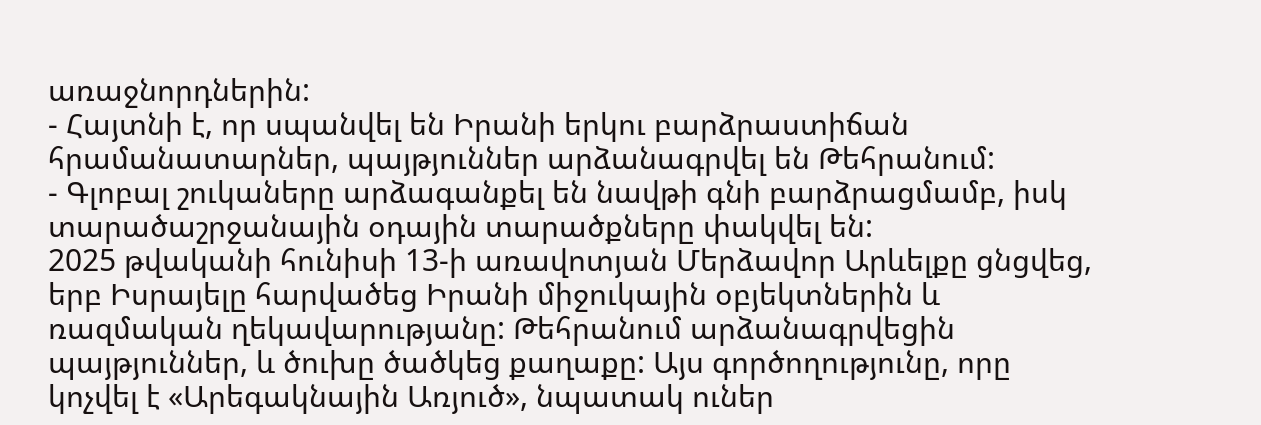առաջնորդներին:
- Հայտնի է, որ սպանվել են Իրանի երկու բարձրաստիճան հրամանատարներ, պայթյուններ արձանագրվել են Թեհրանում:
- Գլոբալ շուկաները արձագանքել են նավթի գնի բարձրացմամբ, իսկ տարածաշրջանային օդային տարածքները փակվել են:
2025 թվականի հունիսի 13-ի առավոտյան Մերձավոր Արևելքը ցնցվեց, երբ Իսրայելը հարվածեց Իրանի միջուկային օբյեկտներին և ռազմական ղեկավարությանը: Թեհրանում արձանագրվեցին պայթյուններ, և ծուխը ծածկեց քաղաքը: Այս գործողությունը, որը կոչվել է «Արեգակնային Առյուծ», նպատակ ուներ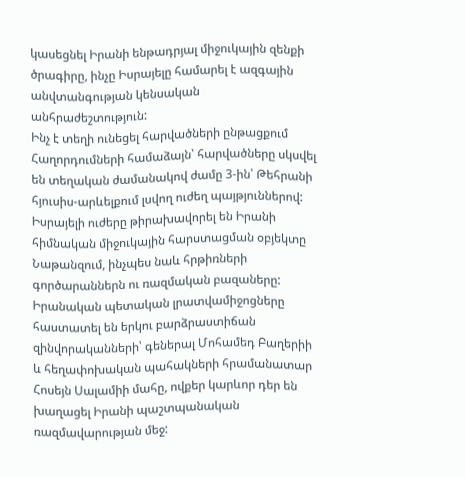կասեցնել Իրանի ենթադրյալ միջուկային զենքի ծրագիրը, ինչը Իսրայելը համարել է ազգային անվտանգության կենսական անհրաժեշտություն:
Ինչ է տեղի ունեցել հարվածների ընթացքում
Հաղորդումների համաձայն՝ հարվածները սկսվել են տեղական ժամանակով ժամը 3-ին՝ Թեհրանի հյուսիս-արևելքում լսվող ուժեղ պայթյուններով: Իսրայելի ուժերը թիրախավորել են Իրանի հիմնական միջուկային հարստացման օբյեկտը Նաթանզում, ինչպես նաև հրթիռների գործարաններն ու ռազմական բազաները: Իրանական պետական լրատվամիջոցները հաստատել են երկու բարձրաստիճան զինվորականների՝ գեներալ Մոհամեդ Բաղերիի և հեղափոխական պահակների հրամանատար Հոսեյն Սալամիի մահը, ովքեր կարևոր դեր են խաղացել Իրանի պաշտպանական ռազմավարության մեջ: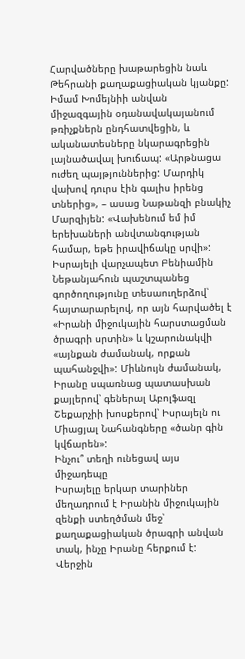Հարվածները խաթարեցին նաև Թեհրանի քաղաքացիական կյանքը: Իմամ Խոմեյնիի անվան միջազգային օդանավակայանում թռիչքներն ընդհատվեցին, և ականատեսները նկարագրեցին լայնածավալ խուճապ: «Արթնացա ուժեղ պայթյուններից: Մարդիկ վախով դուրս էին գալիս իրենց տներից», – ասաց Նաթանզի բնակիչ Մարզիյեն: «Վախենում եմ իմ երեխաների անվտանգության համար, եթե իրավիճակը սրվի»:
Իսրայելի վարչապետ Բենիամին Նեթանյահուն պաշտպանեց գործողությունը տեսաուղերձով՝ հայտարարելով, որ այն հարվածել է «Իրանի միջուկային հարստացման ծրագրի սրտին» և կշարունակվի «այնքան ժամանակ, որքան պահանջվի»: Միևնույն ժամանակ, Իրանը սպառնաց պատասխան քայլերով՝ գեներալ Աբոլֆազլ Շեքարչիի խոսքերով՝ Իսրայելն ու Միացյալ Նահանգները «ծանր գին կվճարեն»:
Ինչու՞ տեղի ունեցավ այս միջադեպը
Իսրայելը երկար տարիներ մեղադրում է Իրանին միջուկային զենքի ստեղծման մեջ՝ քաղաքացիական ծրագրի անվան տակ, ինչը Իրանը հերքում է: Վերջին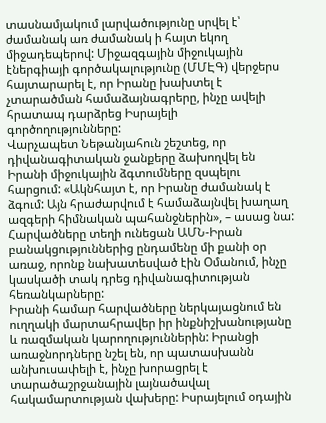տասնամյակում լարվածությունը սրվել է՝ ժամանակ առ ժամանակ ի հայտ եկող միջադեպերով: Միջազգային միջուկային էներգիայի գործակալությունը (ՄՄԷԳ) վերջերս հայտարարել է, որ Իրանը խախտել է չտարածման համաձայնագրերը, ինչը ավելի հրատապ դարձրեց Իսրայելի գործողությունները:
Վարչապետ Նեթանյահուն շեշտեց, որ դիվանագիտական ջանքերը ձախողվել են Իրանի միջուկային ձգտումները զսպելու հարցում: «Ակնհայտ է, որ Իրանը ժամանակ է ձգում: Այն հրաժարվում է համաձայնվել խաղաղ ազգերի հիմնական պահանջներին», – ասաց նա: Հարվածները տեղի ունեցան ԱՄՆ-Իրան բանակցություններից ընդամենը մի քանի օր առաջ, որոնք նախատեսված էին Օմանում, ինչը կասկածի տակ դրեց դիվանագիտության հեռանկարները:
Իրանի համար հարվածները ներկայացնում են ուղղակի մարտահրավեր իր ինքնիշխանությանը և ռազմական կարողություններին: Իրանցի առաջնորդները նշել են, որ պատասխանն անխուսափելի է, ինչը խորացրել է տարածաշրջանային լայնածավալ հակամարտության վախերը: Իսրայելում օդային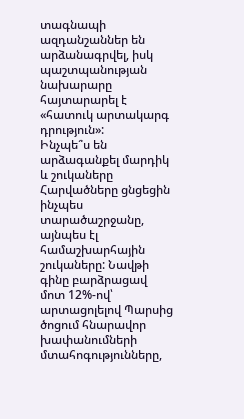տագնապի ազդանշաններ են արձանագրվել, իսկ պաշտպանության նախարարը հայտարարել է «հատուկ արտակարգ դրություն»:
Ինչպե՞ս են արձագանքել մարդիկ և շուկաները
Հարվածները ցնցեցին ինչպես տարածաշրջանը, այնպես էլ համաշխարհային շուկաները: Նավթի գինը բարձրացավ մոտ 12%-ով՝ արտացոլելով Պարսից ծոցում հնարավոր խափանումների մտահոգությունները,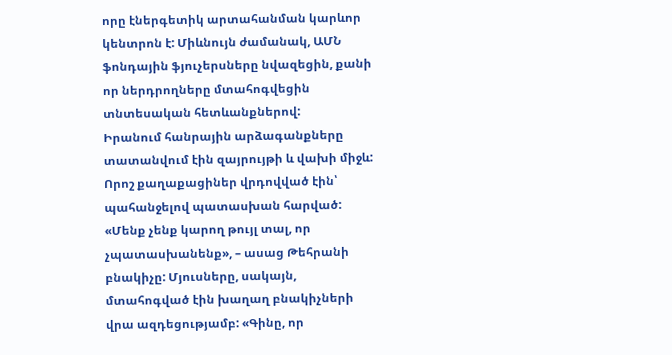որը էներգետիկ արտահանման կարևոր կենտրոն է: Միևնույն ժամանակ, ԱՄՆ ֆոնդային ֆյուչերսները նվազեցին, քանի որ ներդրողները մտահոգվեցին տնտեսական հետևանքներով:
Իրանում հանրային արձագանքները տատանվում էին զայրույթի և վախի միջև: Որոշ քաղաքացիներ վրդովված էին՝ պահանջելով պատասխան հարված: «Մենք չենք կարող թույլ տալ, որ չպատասխանենք», – ասաց Թեհրանի բնակիչը: Մյուսները, սակայն, մտահոգված էին խաղաղ բնակիչների վրա ազդեցությամբ: «Գինը, որ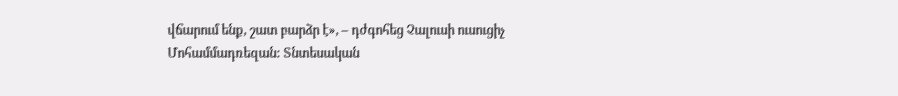վճարում ենք, շատ բարձր է», – դժգոհեց Չալուսի ուսուցիչ Մոհամմադռեզան: Տնտեսական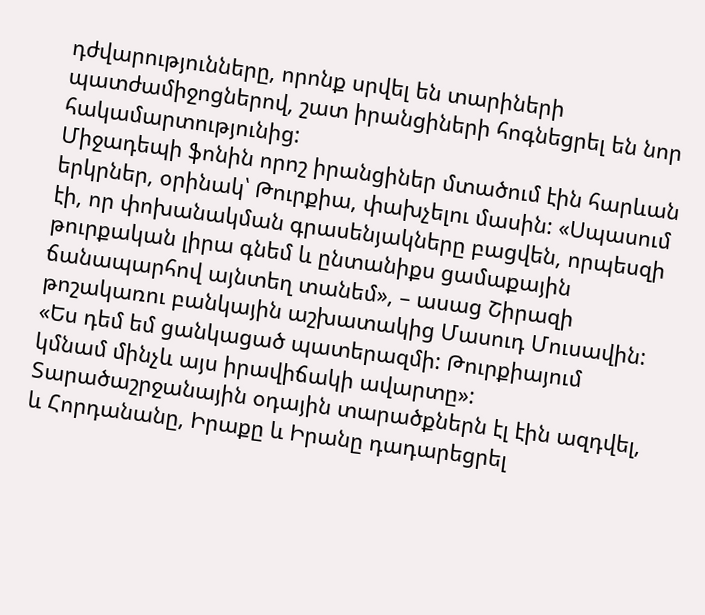դժվարությունները, որոնք սրվել են տարիների պատժամիջոցներով, շատ իրանցիների հոգնեցրել են նոր հակամարտությունից:
Միջադեպի ֆոնին որոշ իրանցիներ մտածում էին հարևան երկրներ, օրինակ՝ Թուրքիա, փախչելու մասին: «Սպասում էի, որ փոխանակման գրասենյակները բացվեն, որպեսզի թուրքական լիրա գնեմ և ընտանիքս ցամաքային ճանապարհով այնտեղ տանեմ», – ասաց Շիրազի թոշակառու բանկային աշխատակից Մասուդ Մուսավին: «Ես դեմ եմ ցանկացած պատերազմի: Թուրքիայում կմնամ մինչև այս իրավիճակի ավարտը»:
Տարածաշրջանային օդային տարածքներն էլ էին ազդվել, և Հորդանանը, Իրաքը և Իրանը դադարեցրել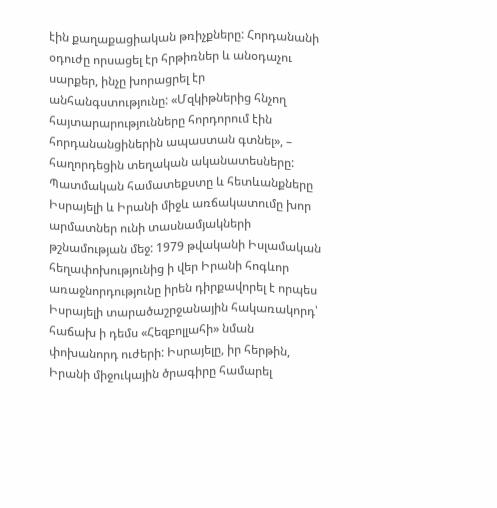էին քաղաքացիական թռիչքները: Հորդանանի օդուժը որսացել էր հրթիռներ և անօդաչու սարքեր, ինչը խորացրել էր անհանգստությունը: «Մզկիթներից հնչող հայտարարությունները հորդորում էին հորդանանցիներին ապաստան գտնել», – հաղորդեցին տեղական ականատեսները:
Պատմական համատեքստը և հետևանքները
Իսրայելի և Իրանի միջև առճակատումը խոր արմատներ ունի տասնամյակների թշնամության մեջ: 1979 թվականի Իսլամական հեղափոխությունից ի վեր Իրանի հոգևոր առաջնորդությունը իրեն դիրքավորել է որպես Իսրայելի տարածաշրջանային հակառակորդ՝ հաճախ ի դեմս «Հեզբոլլահի» նման փոխանորդ ուժերի: Իսրայելը, իր հերթին, Իրանի միջուկային ծրագիրը համարել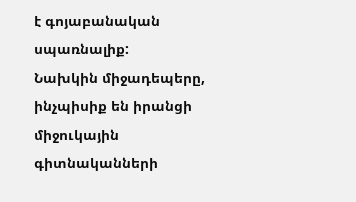է գոյաբանական սպառնալիք:
Նախկին միջադեպերը, ինչպիսիք են իրանցի միջուկային գիտնականների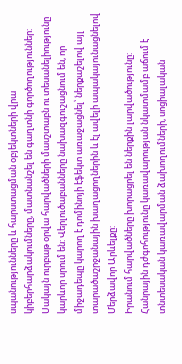սպանությունները և հարստացման օբյեկտների վրա կիբերհարձակումները, մատնանշել են գաղտնի գործողություններ: Սակայն ուրբաթ օրվա հարվածների մասշտաբն ու տեսանելիությունը կարևոր սրում են: Վերլուծաբանները նախազգուշացնում են, որ միջադեպը կարող է դոմինոյի էֆեկտ առաջացնել՝ ներքաշելով այլ տարածաշրջանային խաղացողներին և էլ ավելի ապակայունացնելով Մերձավոր Արևելքը:
Իրանում հարվածները խորացրել են ներքին լարվածությունը: Հանրային դժգոհությունը կառավարության նկատմամբ աճում է տնտեսական կառավարման ձախողումների, սոցիալական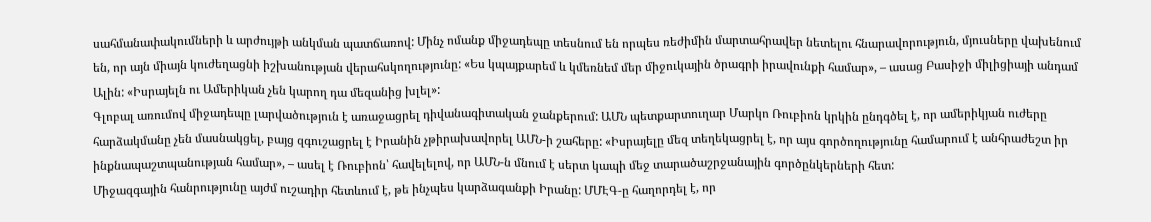սահմանափակումների և արժույթի անկման պատճառով: Մինչ ոմանք միջադեպը տեսնում են որպես ռեժիմին մարտահրավեր նետելու հնարավորություն, մյուսները վախենում են, որ այն միայն կուժեղացնի իշխանության վերահսկողությունը: «Ես կպայքարեմ և կմեռնեմ մեր միջուկային ծրագրի իրավունքի համար», – ասաց Բասիջի միլիցիայի անդամ Ալին: «Իսրայելն ու Ամերիկան չեն կարող դա մեզանից խլել»:
Գլոբալ առումով միջադեպը լարվածություն է առաջացրել դիվանագիտական ջանքերում: ԱՄՆ պետքարտուղար Մարկո Ռուբիոն կրկին ընդգծել է, որ ամերիկյան ուժերը հարձակմանը չեն մասնակցել, բայց զգուշացրել է Իրանին չթիրախավորել ԱՄՆ-ի շահերը: «Իսրայելը մեզ տեղեկացրել է, որ այս գործողությունը համարում է անհրաժեշտ իր ինքնապաշտպանության համար», – ասել է Ռուբիոն՝ հավելելով, որ ԱՄՆ-ն մնում է սերտ կապի մեջ տարածաշրջանային գործընկերների հետ:
Միջազգային հանրությունը այժմ ուշադիր հետևում է, թե ինչպես կարձագանքի Իրանը: ՄՄԷԳ-ը հաղորդել է, որ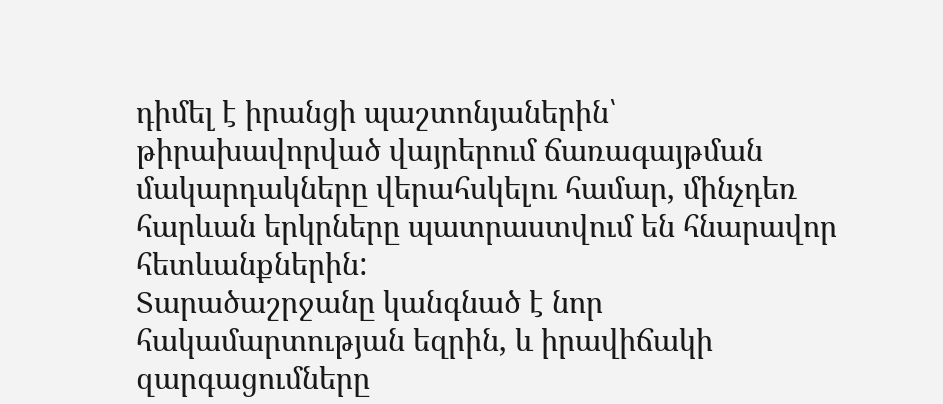դիմել է իրանցի պաշտոնյաներին՝ թիրախավորված վայրերում ճառագայթման մակարդակները վերահսկելու համար, մինչդեռ հարևան երկրները պատրաստվում են հնարավոր հետևանքներին:
Տարածաշրջանը կանգնած է նոր հակամարտության եզրին, և իրավիճակի զարգացումները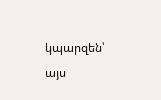կպարզեն՝ այս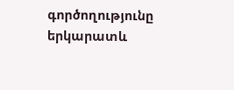գործողությունը երկարատև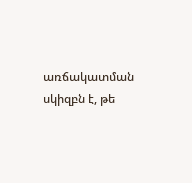առճակատման սկիզբն է, թե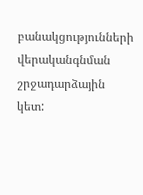բանակցությունների վերականգնման շրջադարձային կետ: